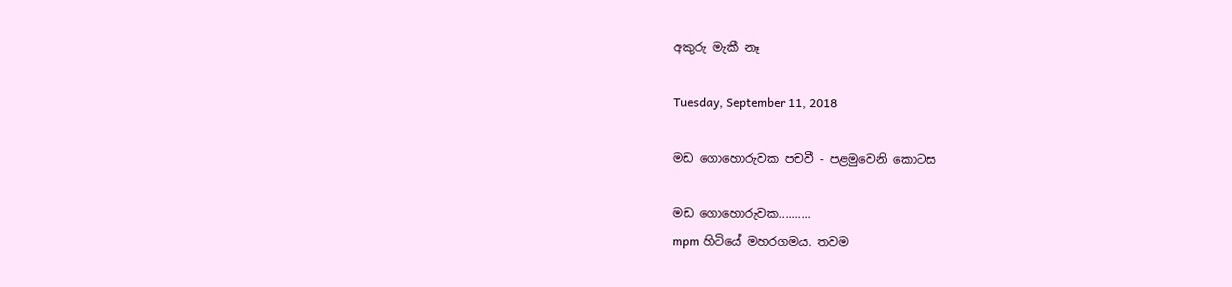අකුරු මැකී නෑ

Tuesday, September 11, 2018

මඩ ගොහොරුවක පචවී - පළමුවෙනි කොටස

මඩ ගොහොරුවක..........
mpm හිටියේ මහරගමය. තවම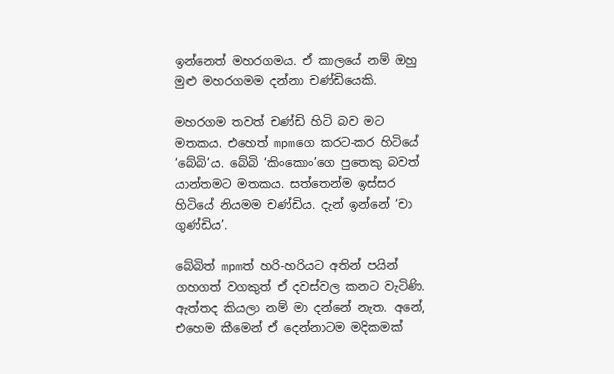ඉන්නෙත් මහරගමය. ඒ කාලයේ නම් ඔහු මුළු මහරගමම දන්නා චණ්ඩියෙකි.

මහරගම තවත් චණ්ඩි හිටි බව මට මතකය. එහෙත් mpmගෙ කරට-කර හිටියේ ‘බේබි’ය. බේබි ‘කිංකොං’ගෙ පුතෙකු බවත් යාන්තමට මතකය. සත්තෙන්ම ඉස්සර හිටියේ නියමම චණ්ඩිය. දැන් ඉන්නේ ‘චා ගුණ්ඩිය’.

බේබිත් mpmත් හරි-හරියට අතින් පයින් ගහගත් වගකුත් ඒ දවස්වල කනට වැටිණි. ඇත්තද කියලා නම් මා දන්නේ නැත. අනේ, එහෙම කීමෙන් ඒ දෙන්නාටම මදිකමක්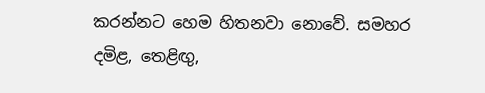කරන්නට හෙම හිතනවා නොවේ. සමහර දමිළ, තෙළිඟු,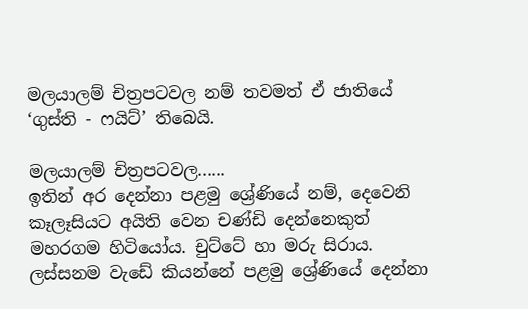මලයාලම් චිත්‍රපටවල නම් තවමත් ඒ ජාතියේ ‘ගුස්ති - ෆයිට්’ තිබෙයි.

මලයාලම් චිත්‍රපටවල......
ඉතින් අර දෙන්නා පළමු ශ්‍රේණියේ නම්, දෙවෙනි කෑලෑසියට අයිති වෙන චණ්ඩි දෙන්නෙකුත් මහරගම හිටියෝය. චුට්ටේ හා මරු සිරාය. ලස්සනම වැඩේ කියන්නේ පළමු ශ්‍රේණියේ දෙන්නා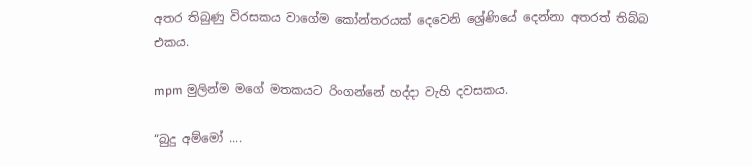අතර තිබුණු විරසකය වාගේම කෝන්තරයක් දෙවෙනි ශ්‍රේණියේ දෙන්නා අතරත් තිබ්බ එකය.

mpm මුලින්ම මගේ මතකයට රිංගන්නේ හද්දා වැහි දවසකය.

“බුදු අම්මෝ ....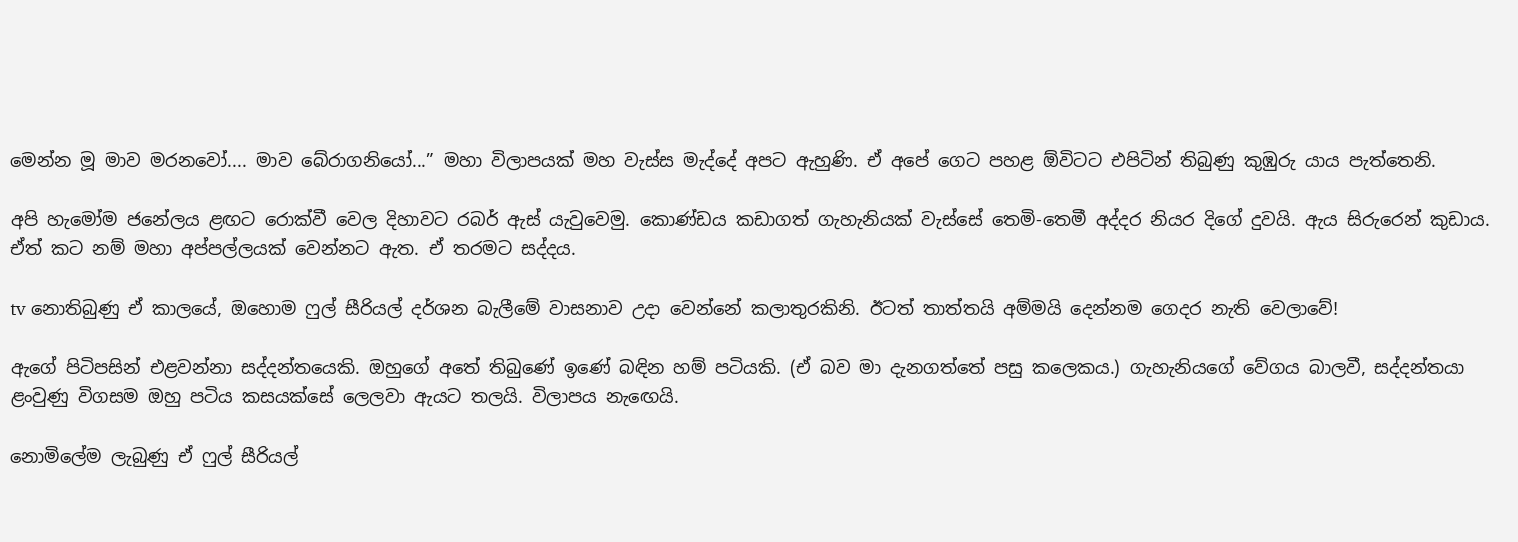මෙන්න මූ මාව මරනවෝ.... මාව බේරාගනියෝ...” මහා විලාපයක් මහ වැස්ස මැද්දේ අපට ඇහුණි. ඒ අපේ ගෙට පහළ ඕවිටට එපිටින් තිබුණු කුඹුරු යාය පැත්තෙනි.

අපි හැමෝම ජනේලය ළඟට රොක්වී වෙල දිහාවට රබර් ඇස් යැවුවෙමු. කොණ්ඩය කඩාගත් ගැහැනියක් වැස්සේ තෙමි-තෙමී අද්දර නියර දිගේ දුවයි. ඇය සිරුරෙන් කුඩාය. ඒත් කට නම් මහා අප්පල්ලයක් වෙන්නට ඇත. ඒ තරමට සද්දය.

tv නොතිබුණු ඒ කාලයේ, ඔහොම ෆුල් සීරියල් දර්ශන බැලීමේ වාසනාව උදා වෙන්නේ කලාතුරකිනි. ඊටත් තාත්තයි අම්මයි දෙන්නම ගෙදර නැති වෙලාවේ!

ඇගේ පිටිපසින් එළවන්නා සද්දන්තයෙකි. ඔහුගේ අතේ තිබුණේ ඉණේ බඳින හම් පටියකි. (ඒ බව මා දැනගත්තේ පසු කලෙකය.) ගැහැනියගේ වේගය බාලවී, සද්දන්තයා ළංවුණු විගසම ඔහු පටිය කසයක්සේ ලෙලවා ඇයට තලයි. විලාපය නැඟෙයි.

නොමිලේම ලැබුණු ඒ ෆුල් සීරියල්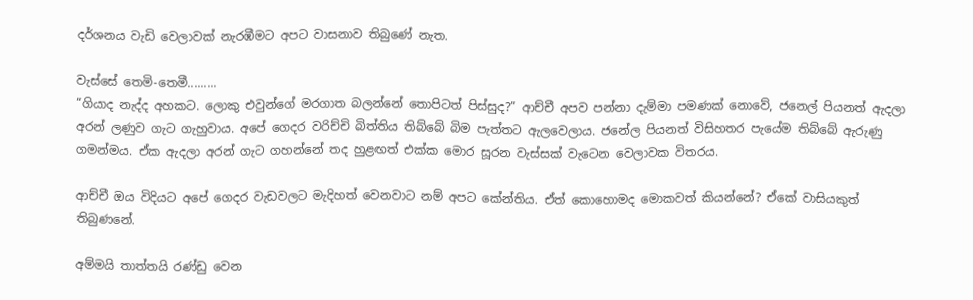දර්ශනය වැඩි වෙලාවක් නැරඹීමට අපට වාසනාව තිබුණේ නැත.

වැස්සේ තෙමි-තෙමී.........
“ගියාද නැද්ද අහකට. ලොකු එවුන්ගේ මරගාත බලන්නේ තොපිටත් පිස්සුද?” ආච්චී අපව පන්නා දැම්මා පමණක් නොවේ, ජනෙල් පියනත් ඇදලා අරන් ලණුව ගැට ගැහුවාය. අපේ ගෙදර වරිච්චි බිත්තිය තිබ්බේ බිම පැත්තට ඇලවෙලාය. ජනේල පියනත් විසිහතර පැයේම තිබ්බේ ඇරුණු ගමන්මය. ඒක ඇදලා අරන් ගැට ගහන්නේ තද හුළඟත් එක්ක මොර සූරන වැස්සක් වැටෙන වෙලාවක විතරය.

ආච්චී ඔය විදියට අපේ ගෙදර වැඩවලට මැදිහත් වෙනවාට නම් අපට කේන්තිය. ඒත් කොහොමද මොකවත් කියන්නේ? ඒකේ වාසියකුත් තිබුණනේ.

අම්මයි තාත්තයි රණ්ඩු වෙන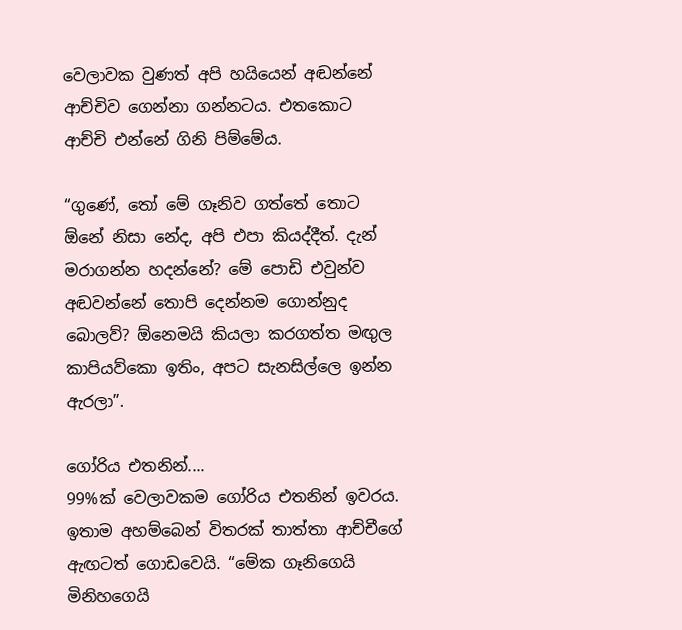වෙලාවක වුණත් අපි හයියෙන් අඬන්නේ ආච්චිව ගෙන්නා ගන්නටය. එතකොට ආච්චි එන්නේ ගිනි පිම්මේය.

“ගුණේ, තෝ මේ ගෑනිව ගත්තේ තොට ඕනේ නිසා නේද, අපි එපා කියද්දීත්. දැන් මරාගන්න හදන්නේ? මේ පොඩි එවුන්ව අඬවන්නේ තොපි දෙන්නම ගොන්නුද බොලව්? ඕනෙමයි කියලා කරගත්ත මඟුල කාපියව්කො ඉතිං, අපට සැනසිල්ලෙ ඉන්න ඇරලා”.

ගෝරිය එතනින්....
99%ක් වෙලාවකම ගෝරිය එතනින් ඉවරය. ඉතාම අහම්බෙන් විතරක් තාත්තා ආච්චීගේ ඇඟටත් ගොඩවෙයි. “මේක ගෑනිගෙයි මිනිහගෙයි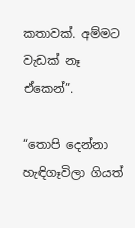කතාවක්. අම්මට වැඩක් නෑ ඒකෙන්”.

“තොපි දෙන්නා හැඳිගෑවිලා ගියත්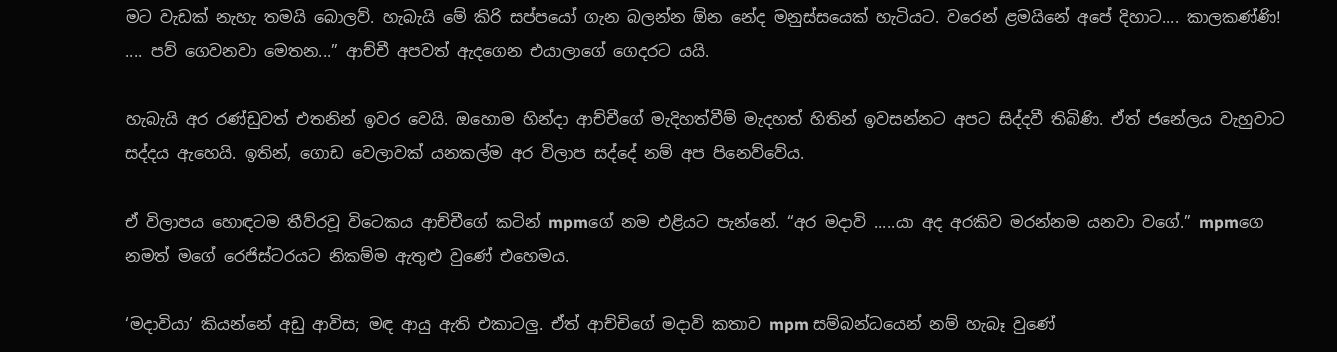මට වැඩක් නැහැ තමයි බොලව්. හැබැයි මේ කිරි සප්පයෝ ගැන බලන්න ඕන නේද මනුස්සයෙක් හැටියට. වරෙන් ළමයිනේ අපේ දිහාට.... කාලකණ්ණි! .... පව් ගෙවනවා මෙතන...” ආච්චී අපවත් ඇදගෙන එයාලාගේ ගෙදරට යයි.

හැබැයි අර රණ්ඩුවත් එතනින් ඉවර වෙයි. ඔහොම හින්දා ආච්චීගේ මැදිහත්වීම් මැදහත් හිතින් ඉවසන්නට අපට සිද්දවී තිබිණි. ඒත් ජනේලය වැහුවාට සද්දය ඇහෙයි. ඉතින්, ගොඩ වෙලාවක් යනකල්ම අර විලාප සද්දේ නම් අප පිනෙව්වේය.

ඒ විලාපය හොඳටම තීව්රවූ විටෙකය ආච්චීගේ කටින් mpmගේ නම එළියට පැන්නේ. “අර මදාවි .....යා අද අරකිව මරන්නම යනවා වගේ.” mpmගෙ නමත් මගේ රෙජිස්ටරයට නිකම්ම ඇතුළු වුණේ එහෙමය.

‘මදාවියා’ කියන්නේ අඩු ආවිස; මඳ ආයු ඇති එකාටලු. ඒත් ආච්චිගේ මදාවි කතාව mpm සම්බන්ධයෙන් නම් හැබෑ වුණේ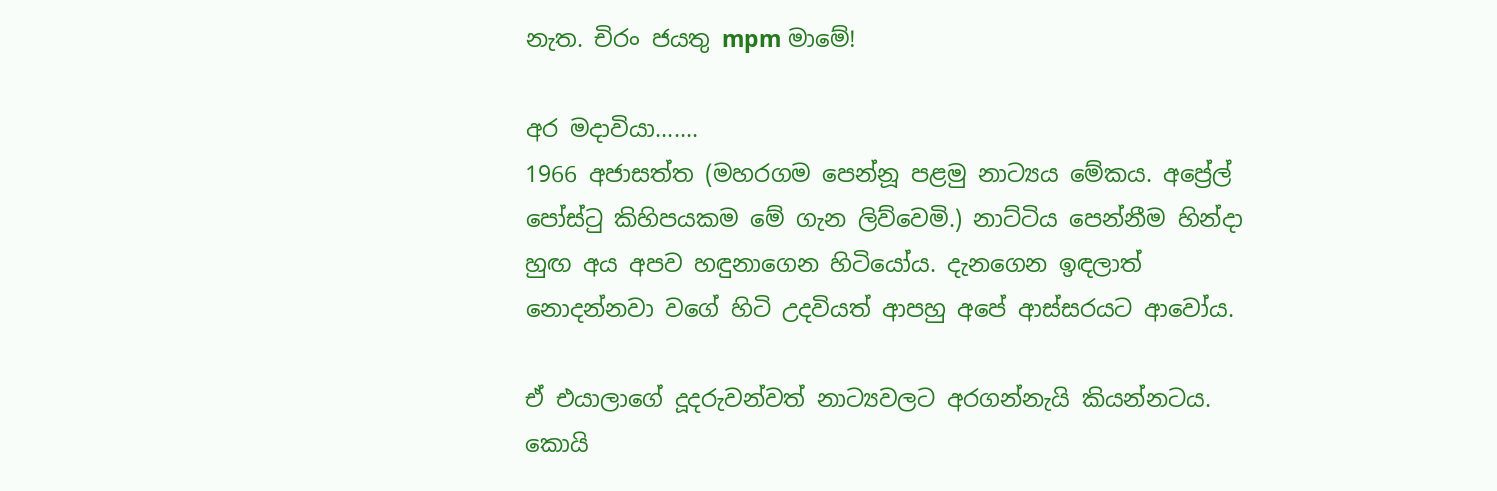නැත. චිරං ජයතු mpm මාමේ!

අර මදාවියා.......
1966 අජාසත්ත (මහරගම පෙන්නූ පළමු නාට්‍යය මේකය. අප්‍රේල් පෝස්ටු කිහිපයකම මේ ගැන ලිව්වෙමි.) නාට්ටිය පෙන්නීම හින්දා හුඟ අය අපව හඳුනාගෙන හිටියෝය. දැනගෙන ඉඳලාත් නොදන්නවා වගේ හිටි උදවියත් ආපහු අපේ ආස්සරයට ආවෝය.

ඒ එයාලාගේ දූදරුවන්වත් නාට්‍යවලට අරගන්නැයි කියන්නටය. කොයි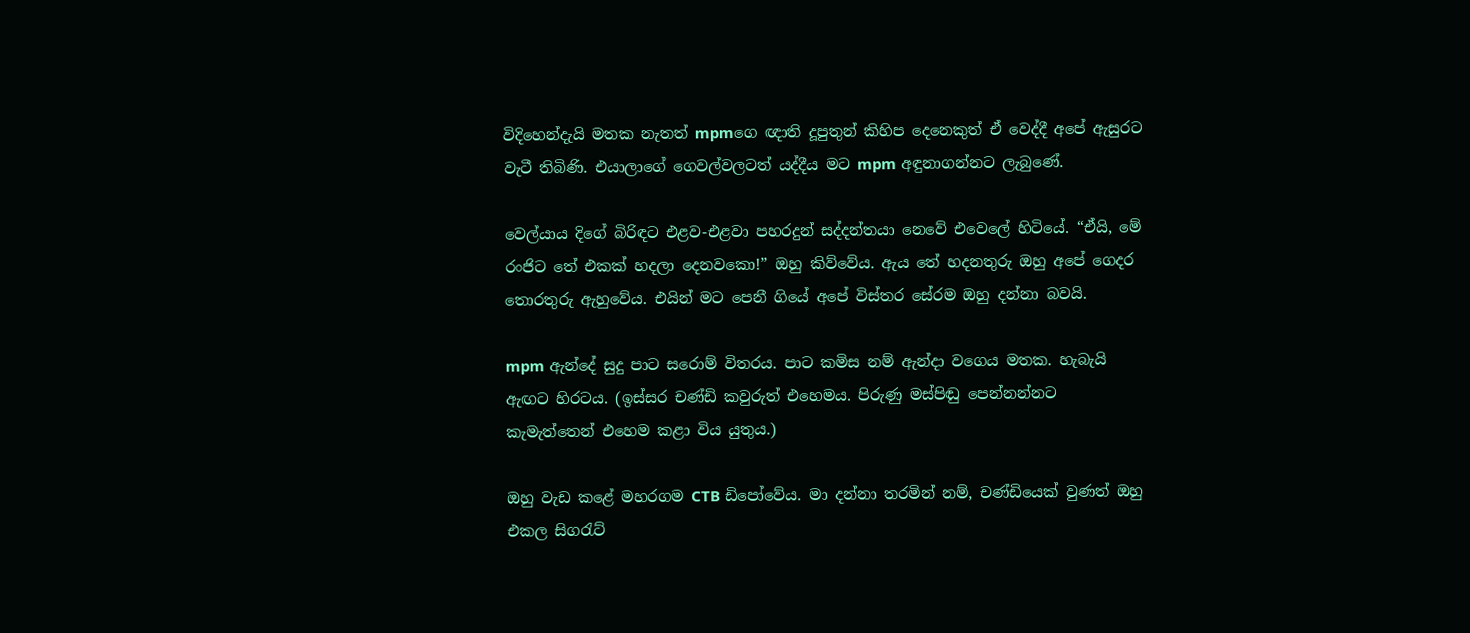විදිහෙන්දැයි මතක නැතත් mpmගෙ ඥාති දූපුතුන් කිහිප දෙනෙකුත් ඒ වෙද්දී අපේ ඇසුරට වැටී තිබිණි. එයාලාගේ ගෙවල්වලටත් යද්දීය මට mpm අඳුනාගන්නට ලැබුණේ.

වෙල්යාය දිගේ බිරිඳට එළව-එළවා පහරදුන් සද්දන්තයා නෙවේ එවෙලේ හිටියේ. “ඒයි, මේ රංජිට තේ එකක් හදලා දෙනවකො!” ඔහු කිව්වේය. ඇය තේ හදනතුරු ඔහු අපේ ගෙදර තොරතුරු ඇහුවේය. එයින් මට පෙනී ගියේ අපේ විස්තර සේරම ඔහු දන්නා බවයි.

mpm ඇන්දේ සුදු පාට සරොම් විතරය. පාට කමිස නම් ඇන්දා වගෙය මතක. හැබැයි ඇඟට හිරටය. (ඉස්සර චණ්ඩි කවුරුත් එහෙමය. පිරුණු මස්පිඬු පෙන්නන්නට කැමැත්තෙන් එහෙම කළා විය යුතුය.)

ඔහු වැඩ කළේ මහරගම CTB ඩිපෝවේය. මා දන්නා තරමින් නම්, චණ්ඩියෙක් වුණත් ඔහු  එකල සිගරැට්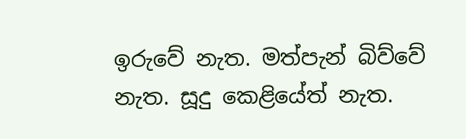ඉරුවේ නැත. මත්පැන් බිව්වේ නැත. සූදු කෙළියේත් නැත.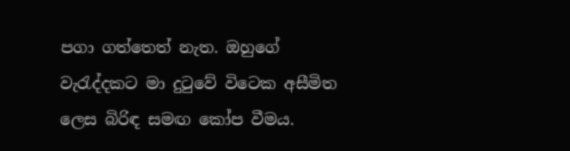පගා ගත්තෙත් නැත. ඔහුගේ වැරැද්දකට මා දුටුවේ විටෙක අසීමිත ලෙස බිරිඳ සමඟ කෝප වීමය.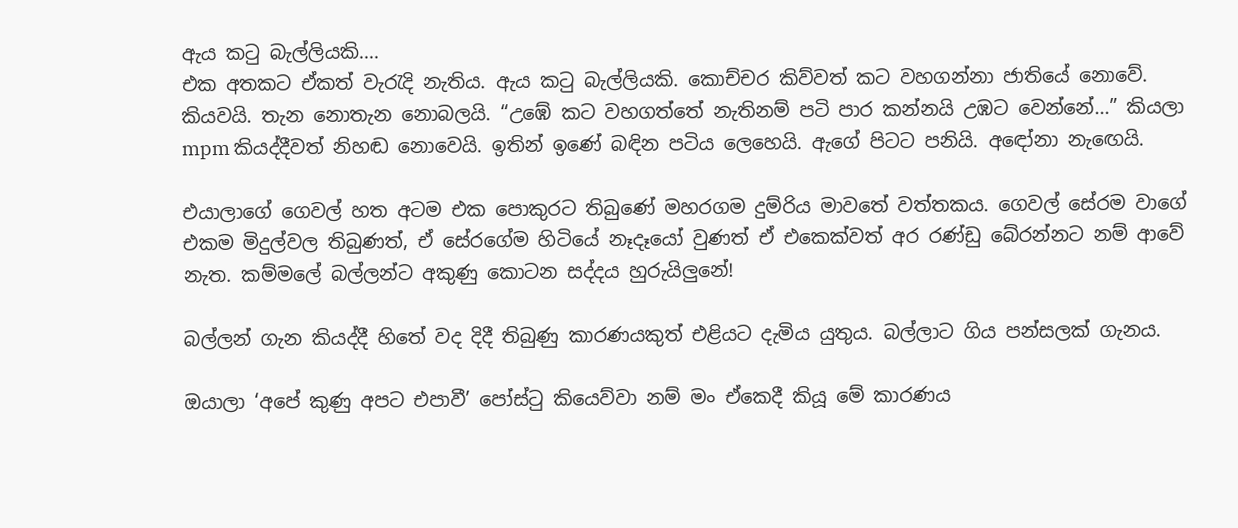ඇය කටු බැල්ලියකි....
එක අතකට ඒකත් වැරැදි නැතිය. ඇය කටු බැල්ලියකි. කොච්චර කිව්වත් කට වහගන්නා ජාතියේ නොවේ. කියවයි. තැන නොතැන නොබලයි. “උඹේ කට වහගත්තේ නැතිනම් පටි පාර කන්නයි උඹට වෙන්නේ...” කියලා mpm කියද්දීවත් නිහඬ නොවෙයි. ඉතින් ඉණේ බඳින පටිය ලෙහෙයි. ඇගේ පිටට පනියි. අඳෝනා නැඟෙයි.

එයාලාගේ ගෙවල් හත අටම එක පොකුරට තිබුණේ මහරගම දුම්රිය මාවතේ වත්තකය. ගෙවල් සේරම වාගේ එකම මිදුල්වල තිබුණත්, ඒ සේරගේම හිටියේ නෑදෑයෝ වුණත් ඒ එකෙක්වත් අර රණ්ඩු බේරන්නට නම් ආවේ නැත. කම්මලේ බල්ලන්ට අකුණු කොටන සද්දය හුරුයිලුනේ!

බල්ලන් ගැන කියද්දී හිතේ වද දිදී තිබුණු කාරණයකුත් එළියට දැමිය යුතුය. බල්ලාට ගිය පන්සලක් ගැනය.

ඔයාලා ‘අපේ කුණු අපට එපාවී’ පෝස්ටු කියෙව්වා නම් මං ඒකෙදී කියූ මේ කාරණය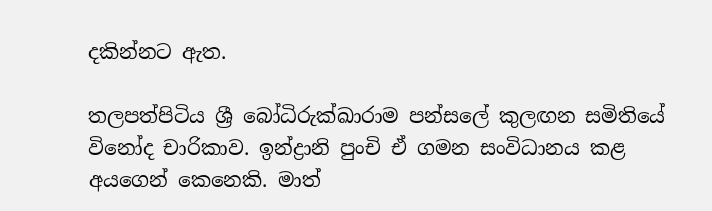දකින්නට ඇත.

තලපත්පිටිය ශ්‍රී බෝධිරුක්ඛාරාම පන්සලේ කුලඟන සමිතියේ විනෝද චාරිකාව. ඉන්ද්‍රානි පුංචි ඒ ගමන සංවිධානය කළ අයගෙන් කෙනෙකි. මාත්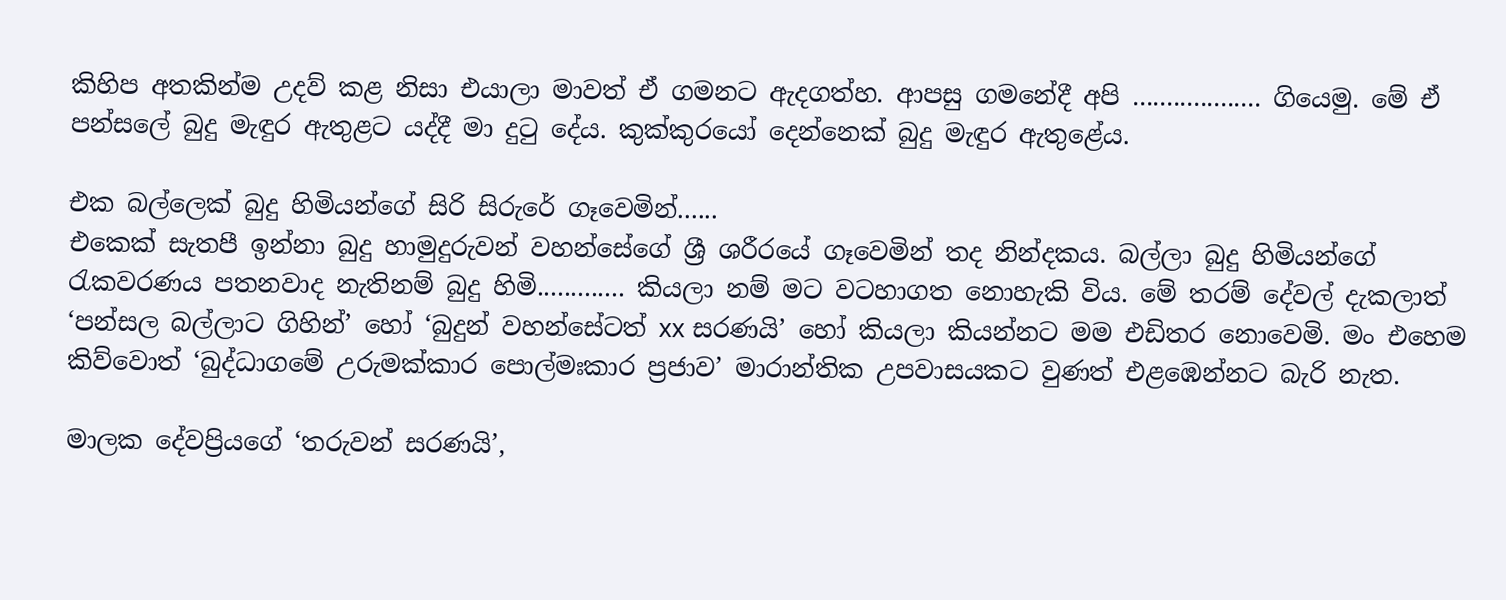කිහිප අතකින්ම උදව් කළ නිසා එයාලා මාවත් ඒ ගමනට ඇදගත්හ. ආපසු ගමනේදී අපි ................... ගියෙමු. මේ ඒ පන්සලේ බුදු මැඳුර ඇතුළට යද්දී මා දුටු දේය. කුක්කුරයෝ දෙන්නෙක් බුදු මැඳුර ඇතුළේය.

එක බල්ලෙක් බුදු හිමියන්ගේ සිරි සිරුරේ ගෑවෙමින්......
එකෙක් සැතපී ඉන්නා බුදු හාමුදුරුවන් වහන්සේගේ ශ්‍රී ශරීරයේ ගෑවෙමින් තද නින්දකය. බල්ලා බුදු හිමියන්ගේ රැකවරණය පතනවාද නැතිනම් බුදු හිමි............. කියලා නම් මට වටහාගත නොහැකි විය. මේ තරම් දේවල් දැකලාත් ‘පන්සල බල්ලාට ගිහින්’ හෝ ‘බුදුන් වහන්සේටත් xx සරණයි’ හෝ කියලා කියන්නට මම එඩිතර නොවෙමි. මං එහෙම කිව්වොත් ‘බුද්ධාගමේ උරුමක්කාර පොල්මඃකාර ප්‍රජාව’ මාරාන්තික උපවාසයකට වුණත් එළඹෙන්නට බැරි නැත.

මාලක දේවප්‍රියගේ ‘තරුවන් සරණයි’,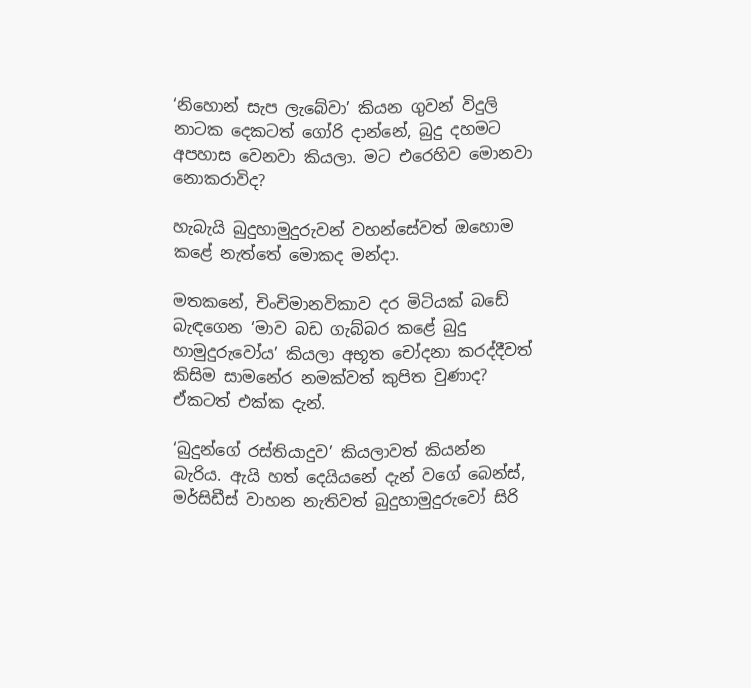‘නිහොන් සැප ලැබේවා’ කියන ගුවන් විදුලි නාටක දෙකටත් ගෝරි දාන්නේ, බුදු දහමට අපහාස වෙනවා කියලා. මට එරෙහිව මොනවා නොකරාවිද?

හැබැයි බුදුහාමුදුරුවන් වහන්සේවත් ඔහොම කළේ නැත්තේ මොකද මන්දා.

මතකනේ, චිංචිමානවිකාව දර මිටියක් බඩේ බැඳගෙන ‘මාව බඩ ගැබ්බර කළේ බුදු හාමුදුරුවෝය’ කියලා අභූත චෝදනා කරද්දීවත් කිසිම සාමනේර නමක්වත් කුපිත වුණාද? ඒකටත් එක්ක දැන්.

‘බුදුන්ගේ රස්තියාදුව’ කියලාවත් කියන්න බැරිය. ඇයි හත් දෙයියනේ දැන් වගේ බෙන්ස්, මර්සිඩීස් වාහන නැතිවත් බුදුහාමුදුරුවෝ සිරි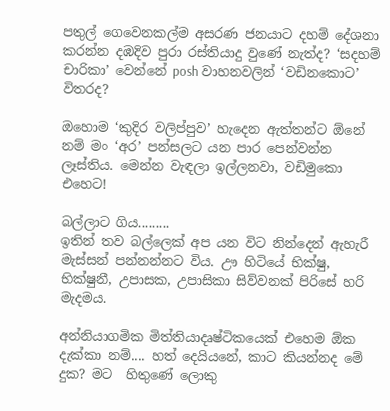පතුල් ගෙවෙනකල්ම අසරණ ජනයාට දහම් දේශනා කරන්න දඹදිව පුරා රස්තියාදු වුණේ නැත්ද? ‘සදහම් චාරිකා’ වෙන්නේ posh වාහනවලින් ‘වඩිනකොට’ විතරද?

ඔහොම ‘කුදිර වලිප්පුව’ හැදෙන ඇත්තන්ට ඕනේ නම් මං ‘අර’ පන්සලට යන පාර පෙන්වන්න ලෑස්තිය. මෙන්න වැඳලා ඉල්ලනවා, වඩිමුකො එහෙට!

බල්ලාට ගිය.........
ඉතින් තව බල්ලෙක් අප යන විට නින්දෙන් ඇහැරී මැස්සන් පන්නන්නට විය. ඌ හිටියේ භික්ෂු, භික්ෂුනී, උපාසක, උපාසිකා සිව්වනක් පිරිසේ හරි මැදමය.

අන්නියාගමික මිත්තියාදෘෂ්ටිකයෙක් එහෙම ඕක දැක්කා නම්.... හත් දෙයියනේ, කාට කියන්නද මේ දුක? මට  හිතුණේ ලොකු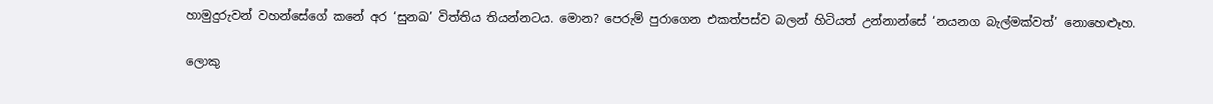හාමුදුරුවන් වහන්සේගේ කනේ අර ‘සුනඛ’ විත්තිය තියන්නටය. මොන? පෙරුම් පුරාගෙන එකත්පස්ව බලන් හිටියත් උන්නාන්සේ ‘නයනග බැල්මක්වත්’ නොහෙළූහ.

ලොකු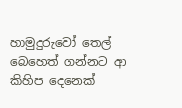හාමුදුරුවෝ තෙල් බෙහෙත් ගන්නට ආ කිහිප දෙනෙක්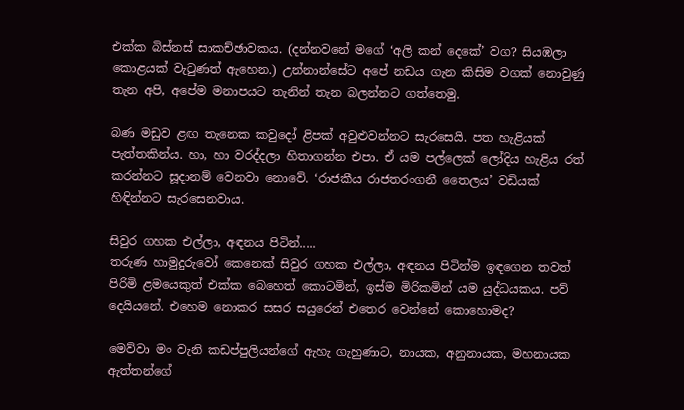එක්ක බිස්නස් සාකච්ඡාවකය. (දන්නවනේ මගේ ‘අලි කන් දෙකේ’ වග? සියඹලා කොළයක් වැටුණත් ඇහෙන.) උන්නාන්සේට අපේ නඩය ගැන කිසිම වගක් නොවුණු තැන අපි, අපේම මනාපයට තැනින් තැන බලන්නට ගත්තෙමු.

බණ මඩුව ළඟ තැනෙක කවුදෝ ළිපක් අවුළුවන්නට සැරසෙයි. පත හැළියක් පැත්තකින්ය. හා, හා වරද්දලා හිතාගන්න එපා. ඒ යම පල්ලෙක් ලෝදිය හැළිය රත් කරන්නට සූදානම් වෙනවා නොවේ. ‘රාජකීය රාජතරංගනී තෛලය’ වඩියක් හිඳින්නට සැරසෙනවාය.

සිවුර ගහක එල්ලා, අඳනය පිටින්.....
තරුණ හාමුදුරුවෝ කෙනෙක් සිවුර ගහක එල්ලා, අඳනය පිටින්ම ඉඳගෙන තවත් පිරිමි ළමයෙකුත් එක්ක බෙහෙත් කොටමින්, ඉස්ම මිරිකමින් යම යුද්ධයකය. පව් දෙයියනේ. එහෙම නොකර සසර සයුරෙන් එතෙර වෙන්නේ කොහොමද?

මෙව්වා මං වැනි කඩප්පුලියන්ගේ ඇහැ ගැහුණාට, නායක, අනුනායක, මහනායක ඇත්තන්ගේ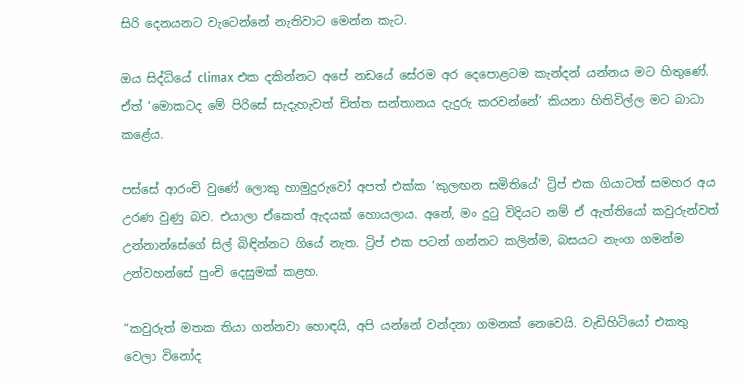සිරි දෙනයනට වැටෙන්නේ නැතිවාට මෙන්න කැට.

ඔය සිද්ධියේ climax එක දකින්නට අපේ නඩයේ සේරම අර දෙපොළටම කැන්දන් යන්නය මට හිතුණේ. ඒත් ‘මොකටද මේ පිරිසේ සැදැහැවත් චිත්ත සන්තානය දැදුරු කරවන්නේ’ කියනා හිතිවිල්ල මට බාධා කළේය.

පස්සේ ආරංචි වුණේ ලොකු හාමුදුරුවෝ අපත් එක්ක ‘කුලඟන සමිතියේ’ ට්‍රිප් එක ගියාටත් සමහර අය උරණ වුණු බව. එයාලා ඒකෙත් ඇදයක් හොයලාය. අනේ, මං දුටු විදියට නම් ඒ ඇත්තියෝ කවුරුන්වත් උන්නාන්සේගේ සිල් බිඳින්නට ගියේ නැත. ට්‍රිප් එක පටන් ගන්නට කලින්ම, බසයට නැංග ගමන්ම උන්වහන්සේ පුංචි දෙසුමක් කළහ.

“කවුරුත් මතක තියා ගන්නවා හොඳයි, අපි යන්නේ වන්දනා ගමනක් නෙවෙයි. වැඩිහිටියෝ එකතු වෙලා විනෝද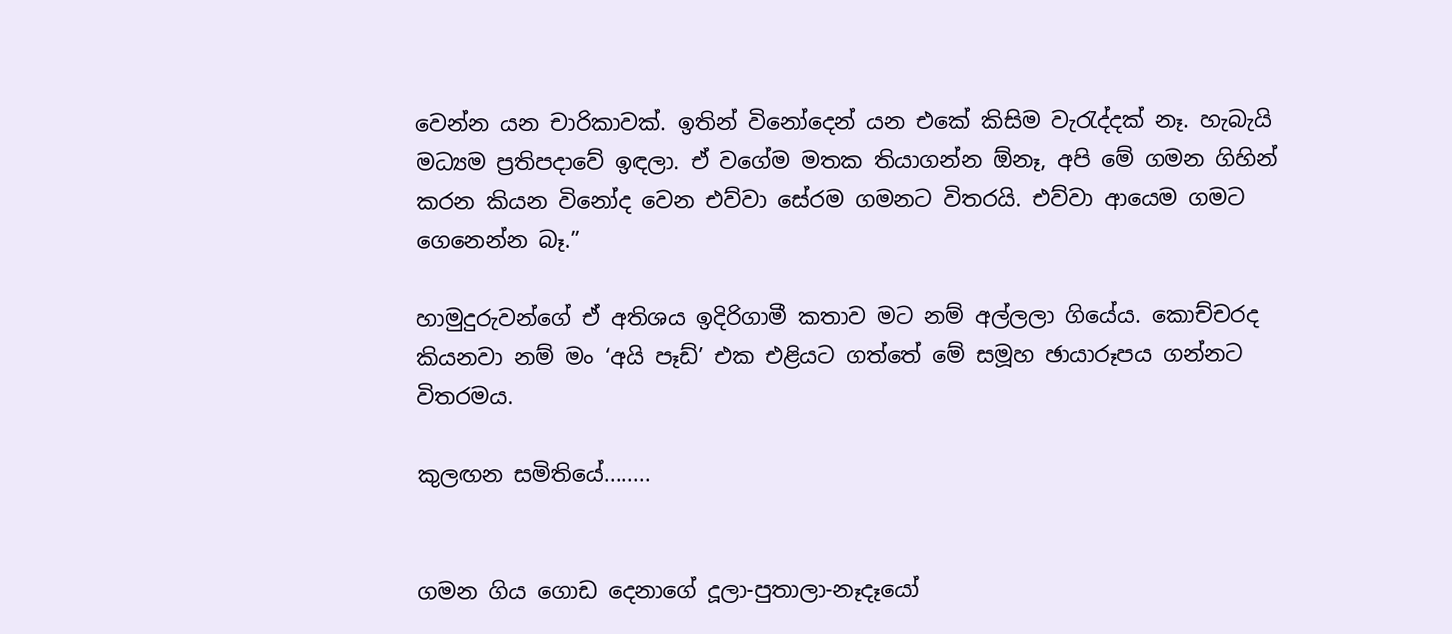වෙන්න යන චාරිකාවක්. ඉතින් විනෝදෙන් යන එකේ කිසිම වැරැද්දක් නෑ. හැබැයි මධ්‍යම ප්‍රතිපදාවේ ඉඳලා. ඒ වගේම මතක තියාගන්න ඕනෑ, අපි මේ ගමන ගිහින් කරන කියන විනෝද වෙන එව්වා සේරම ගමනට විතරයි. එව්වා ආයෙම ගමට ගෙනෙන්න බෑ.”

හාමුදුරුවන්ගේ ඒ අතිශය ඉදිරිගාමී කතාව මට නම් අල්ලලා ගියේය. කොච්චරද කියනවා නම් මං ‘අයි පෑඩ්’ එක එළියට ගත්තේ මේ සමූහ ඡායාරූපය ගන්නට විතරමය.

කුලඟන සමිතියේ........


ගමන ගිය ගොඩ දෙනාගේ දූලා-පුතාලා-නෑදෑයෝ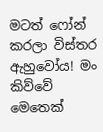මටත් ෆෝන් කරලා විස්තර ඇහුවෝය! මං කිව්වේ මෙතෙක්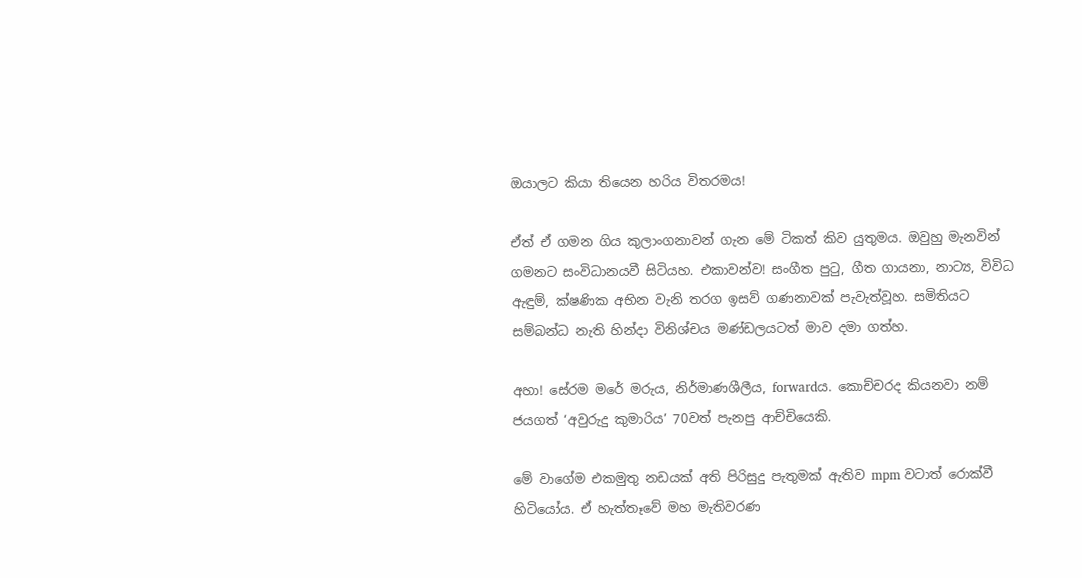ඔයාලට කියා තියෙන හරිය විතරමය!

ඒත් ඒ ගමන ගිය කුලාංගනාවන් ගැන මේ ටිකත් කිව යුතුමය. ඔවුහු මැනවින් ගමනට සංවිධානයවී සිටියහ. එකාවන්ව! සංගීත පුටු, ගීත ගායනා, නාට්‍ය, විවිධ ඇඳුම්, ක්ෂණික අභින වැනි තරග ඉසව් ගණනාවක් පැවැත්වූහ. සමිතියට සම්බන්ධ නැති හින්දා විනිශ්චය මණ්ඩලයටත් මාව දමා ගත්හ.

අහා! සේරම මරේ මරුය, නිර්මාණශීලීය, forwardය. කොච්චරද කියනවා නම් ජයගත් ‘අවුරුදු කුමාරිය’ 70වත් පැනපු ආච්චියෙකි.

මේ වාගේම එකමුතු නඩයක් අති පිරිසුදු පැතුමක් ඇතිව mpm වටාත් රොක්වී හිටියෝය. ඒ හැත්තෑවේ මහ මැතිවරණ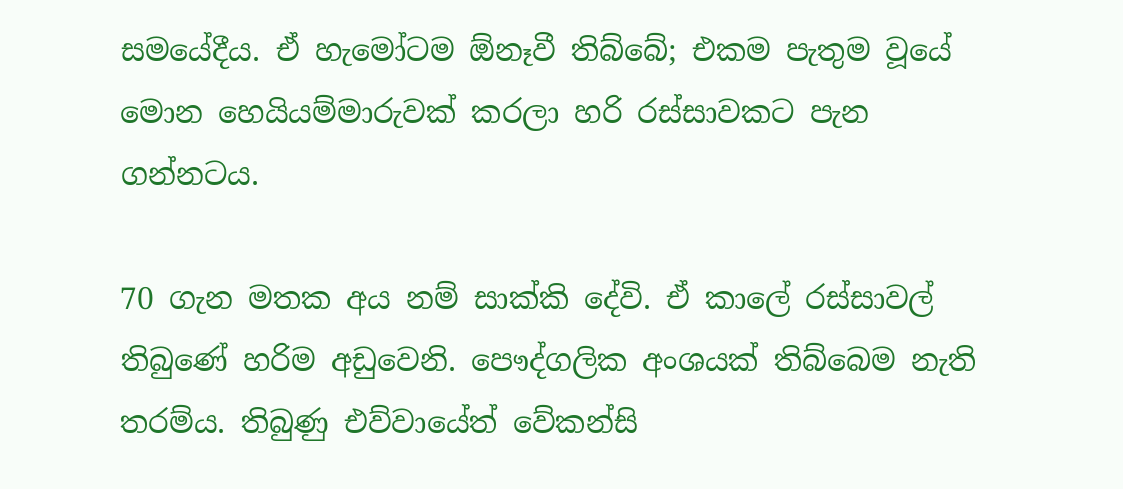සමයේදීය. ඒ හැමෝටම ඕනෑවී තිබ්බේ; එකම පැතුම වූයේ මොන හෙයියම්මාරුවක් කරලා හරි රස්සාවකට පැන ගන්නටය.

70 ගැන මතක අය නම් සාක්කි දේවි. ඒ කාලේ රස්සාවල් තිබුණේ හරිම අඩුවෙනි. පෞද්ගලික අංශයක් තිබ්බෙම නැති තරම්ය. තිබුණු එව්වායේත් වේකන්සි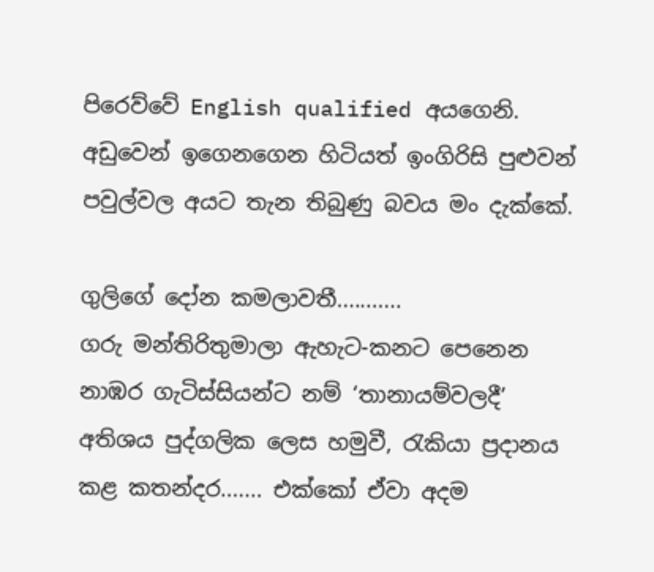පිරෙව්වේ English qualified අයගෙනි. අඩුවෙන් ඉගෙනගෙන හිටියත් ඉංගිරිසි පුළුවන් පවුල්වල අයට තැන තිබුණු බවය මං දැක්කේ.

ගුලිගේ දෝන කමලාවතී...........
ගරු මන්තිරිතුමාලා ඇහැට-කනට පෙනෙන නාඹර ගැටිස්සියන්ට නම් ‘තානායම්වලදී’ අතිශය පුද්ගලික ලෙස හමුවී, රැකියා ප්‍රදානය කළ කතන්දර....... එක්කෝ ඒවා අදම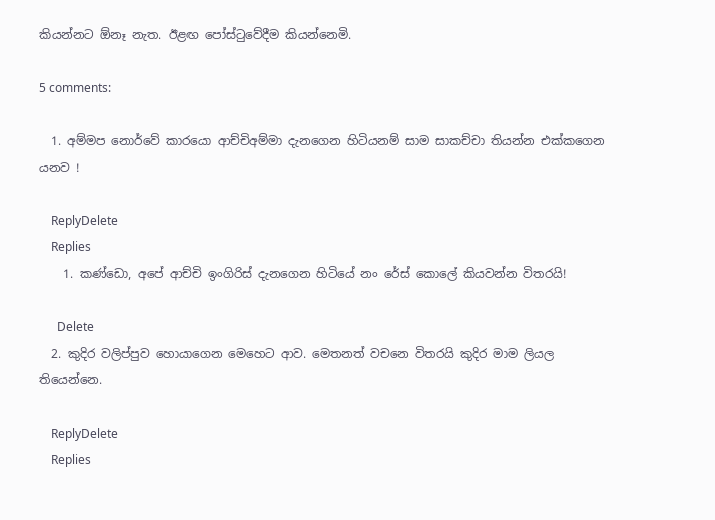කියන්නට ඕනෑ නැත. ඊළඟ පෝස්ටුවේදීම කියන්නෙමි.

5 comments:

  1. අම්මප නොර්වේ කාරයො ආච්චිඅම්මා දැනගෙන හිටියනම් සාම සාකච්චා තියන්න එක්කගෙන යනව !

    ReplyDelete
    Replies
    1. කණ්ඩො, අපේ ආච්චි ඉංගිරිස් දැනගෙන හිටියේ නං රේස් කොලේ කියවන්න විතරයි!

      Delete
  2. කුදිර වලිප්පුව හොයාගෙන මෙහෙට ආව. මෙතනත් වචනෙ විතරයි කුදිර මාම ලියල තියෙන්නෙ.

    ReplyDelete
    Replies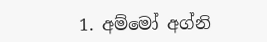1. අම්මෝ අග්නි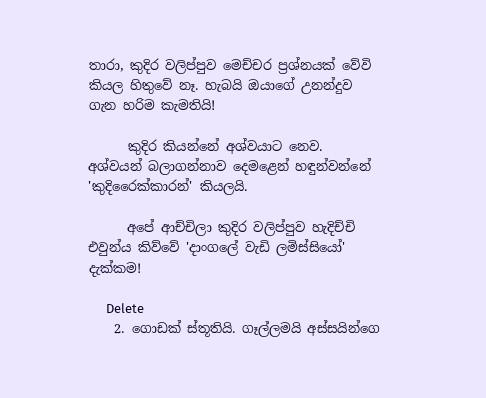තාරා, කුදිර වලිප්පුව මෙච්චර ප්‍රශ්නයක් වේවි කියල හිතුවේ නෑ. හැබයි ඔයාගේ උනන්දුව ගැන හරිම කැමතියි!

      කුදිර කියන්නේ අශ්වයාට නෙව. අශ්වයන් බලාගන්නාව දෙමළෙන් හඳුන්වන්නේ 'කුදිරෛක්කාරන්' කියලයි.

      අපේ ආච්චිලා කුදිර වලිප්පුව හැදිච්චි එවුන්ය කිව්වේ 'දාංගලේ වැඩි ලමිස්සියෝ' දැක්කම!

      Delete
    2. ගොඩක් ස්තූතියි. ගෑල්ලමයි අස්සයින්ගෙ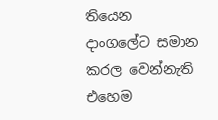තියෙන දාංගලේට සමාන කරල වෙන්නැති එහෙම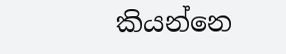කියන්නෙ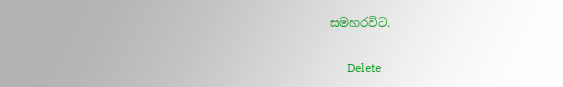සමහරවිට.

      Delete